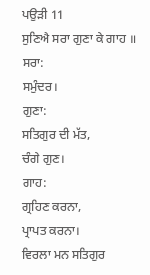ਪਉੜੀ 11
ਸੁਣਿਐ ਸਰਾ ਗੁਣਾ ਕੇ ਗਾਹ ॥
ਸਰਾ:
ਸਮੁੰਦਰ।
ਗੁਣਾ:
ਸਤਿਗੁਰ ਦੀ ਮੱਤ,
ਚੰਗੇ ਗੁਣ।
ਗਾਹ:
ਗ੍ਰਹਿਣ ਕਰਨਾ,
ਪ੍ਰਾਪਤ ਕਰਨਾ।
ਵਿਰਲਾ ਮਨ ਸਤਿਗੁਰ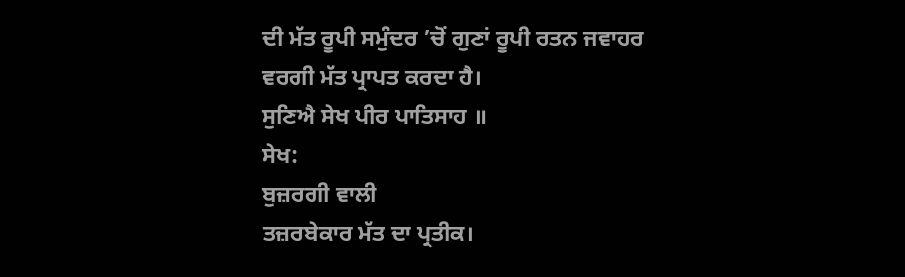ਦੀ ਮੱਤ ਰੂਪੀ ਸਮੁੰਦਰ ’ਚੋਂ ਗੁਣਾਂ ਰੂਪੀ ਰਤਨ ਜਵਾਹਰ
ਵਰਗੀ ਮੱਤ ਪ੍ਰਾਪਤ ਕਰਦਾ ਹੈ।
ਸੁਣਿਐ ਸੇਖ ਪੀਰ ਪਾਤਿਸਾਹ ॥
ਸੇਖ:
ਬੁਜ਼ਰਗੀ ਵਾਲੀ
ਤਜ਼ਰਬੇਕਾਰ ਮੱਤ ਦਾ ਪ੍ਰਤੀਕ।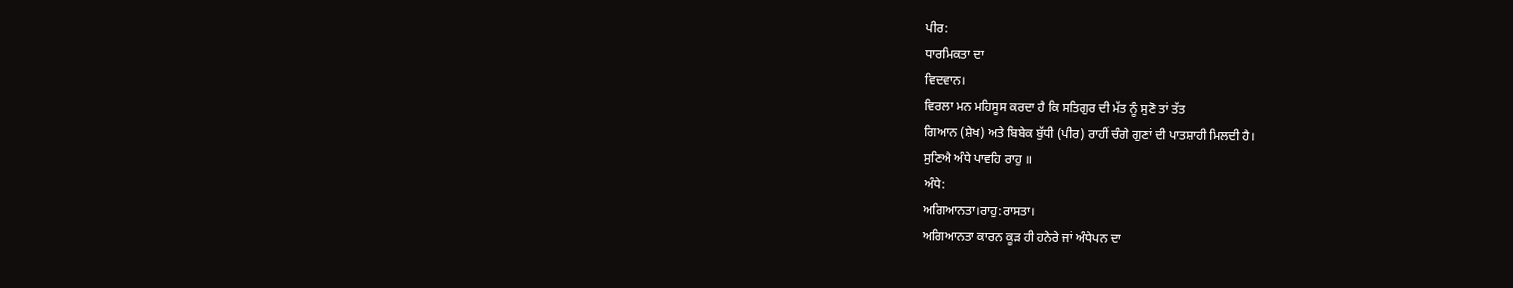ਪੀਰ:
ਧਾਰਮਿਕਤਾ ਦਾ
ਵਿਦਵਾਨ।
ਵਿਰਲਾ ਮਨ ਮਹਿਸੂਸ ਕਰਦਾ ਹੈ ਕਿ ਸਤਿਗੁਰ ਦੀ ਮੱਤ ਨੂੰ ਸੁਣੋ ਤਾਂ ਤੱਤ
ਗਿਆਨ (ਸ਼ੇਖ) ਅਤੇ ਬਿਬੇਕ ਬੁੱਧੀ (ਪੀਰ) ਰਾਹੀਂ ਚੰਗੇ ਗੁਣਾਂ ਦੀ ਪਾਤਸ਼ਾਹੀ ਮਿਲਦੀ ਹੈ।
ਸੁਣਿਐ ਅੰਧੇ ਪਾਵਹਿ ਰਾਹੁ ॥
ਅੰਧੇ:
ਅਗਿਆਨਤਾ।ਰਾਹੁ:ਰਾਸਤਾ।
ਅਗਿਆਨਤਾ ਕਾਰਨ ਕੂੜ ਹੀ ਹਨੇਰੇ ਜਾਂ ਅੰਧੇਪਨ ਦਾ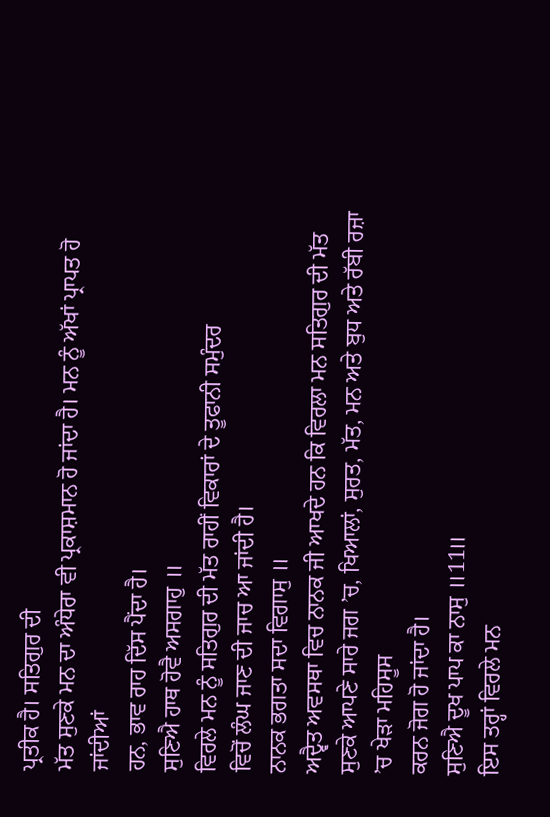ਪ੍ਰਤੀਕ ਹੈ। ਸਤਿਗੁਰ ਦੀ
ਮੱਤ ਸੁਣਕੇ ਮਨ ਦਾ ਅੰਧੇਰਾ ਵੀ ਪ੍ਰਕਾਸ਼ਮਾਨ ਹੋ ਜਾਂਦਾ ਹੈ। ਮਨ ਨੂੰ ਅੱਖਾਂ ਪ੍ਰਾਪਤ ਹੋ ਜਾਂਦੀਆਂ
ਹਨ, ਭਾਵ ਰਾਹ ਦਿੱਸ ਪੈਂਦਾ ਹੈ।
ਸੁਣਿਐ ਹਾਥ ਹੋਵੈ ਅਸਗਾਹੁ ॥
ਵਿਰਲੇ ਮਨ ਨੂੰ ਸਤਿਗੁਰ ਦੀ ਮੱਤ ਰਾਹੀਂ ਵਿਕਾਰਾਂ ਦੇ ਤੂਫਾਨੀ ਸਮੁੰਦਰ
ਵਿਚੋਂ ਲੰਘ ਜਾਣ ਦੀ ਜਾਚ ਆ ਜਾਂਦੀ ਹੈ।
ਨਾਨਕ ਭਗਤਾ ਸਦਾ ਵਿਗਾਸੁ ॥
ਅਦ੍ਵੈਤ ਅਵਸਥਾ ਵਿਚ ਨਾਨਕ ਜੀ ਆਖਦੇ ਹਨ ਕਿ ਵਿਰਲਾ ਮਨ ਸਤਿਗੁਰ ਦੀ ਮੱਤ
ਸੁਣਕੇ ਆਪਣੇ ਸਾਰੇ ਜਗ ’ਚ, ਖਿਆਲਾਂ, ਸੁਰਤ, ਮੱਤ, ਮਨ ਅਤੇ ਬੁਧ ਅਤੇ ਰੱਬੀ ਰਜ਼ਾ ’ਚ ਖੇੜਾ ਮਹਿਸੂਸ
ਕਰਨ ਜੋਗ ਹੋ ਜਾਂਦਾ ਹੈ।
ਸੁਣਿਐ ਦੂਖ ਪਾਪ ਕਾ ਨਾਸੁ ॥11॥
ਇਸ ਤਰ੍ਹਾਂ ਵਿਰਲੇ ਮਨ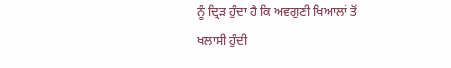ਨੂੰ ਦ੍ਰਿੜ ਹੁੰਦਾ ਹੈ ਕਿ ਅਵਗੁਣੀ ਖਿਆਲਾਂ ਤੋਂ
ਖਲਾਸੀ ਹੁੰਦੀ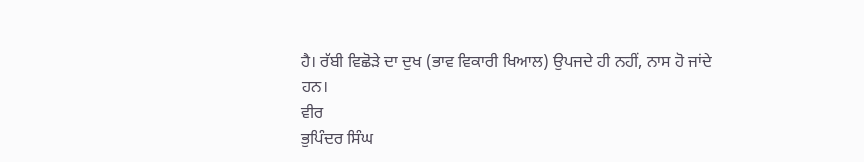ਹੈ। ਰੱਬੀ ਵਿਛੋੜੇ ਦਾ ਦੁਖ (ਭਾਵ ਵਿਕਾਰੀ ਖਿਆਲ) ਉਪਜਦੇ ਹੀ ਨਹੀਂ, ਨਾਸ ਹੋ ਜਾਂਦੇ
ਹਨ।
ਵੀਰ
ਭੁਪਿੰਦਰ ਸਿੰਘ